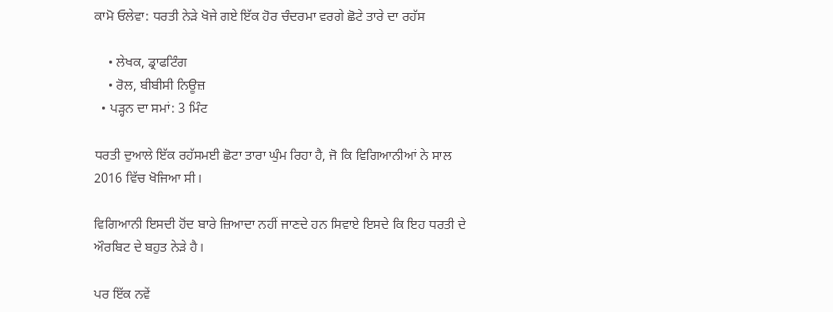ਕਾਮੋ ਓਲੇਵਾ: ਧਰਤੀ ਨੇੜੇ ਖੋਜੇ ਗਏ ਇੱਕ ਹੋਰ ਚੰਦਰਮਾ ਵਰਗੇ ਛੋਟੇ ਤਾਰੇ ਦਾ ਰਹੱਸ

    • ਲੇਖਕ, ਡ੍ਰਾਫਟਿੰਗ
    • ਰੋਲ, ਬੀਬੀਸੀ ਨਿਊਜ਼
  • ਪੜ੍ਹਨ ਦਾ ਸਮਾਂ: 3 ਮਿੰਟ

ਧਰਤੀ ਦੁਆਲੇ ਇੱਕ ਰਹੱਸਮਈ ਛੋਟਾ ਤਾਰਾ ਘੁੰਮ ਰਿਹਾ ਹੈ, ਜੋ ਕਿ ਵਿਗਿਆਨੀਆਂ ਨੇ ਸਾਲ 2016 ਵਿੱਚ ਖੋਜਿਆ ਸੀ।

ਵਿਗਿਆਨੀ ਇਸਦੀ ਹੋਂਦ ਬਾਰੇ ਜ਼ਿਆਦਾ ਨਹੀਂ ਜਾਣਦੇ ਹਨ ਸਿਵਾਏ ਇਸਦੇ ਕਿ ਇਹ ਧਰਤੀ ਦੇ ਔਰਬਿਟ ਦੇ ਬਹੁਤ ਨੇੜੇ ਹੈ।

ਪਰ ਇੱਕ ਨਵੇਂ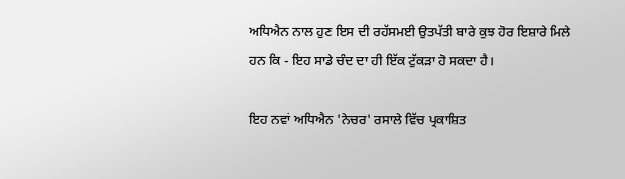ਅਧਿਐਨ ਨਾਲ ਹੁਣ ਇਸ ਦੀ ਰਹੱਸਮਈ ਉਤਪੱਤੀ ਬਾਰੇ ਕੁਝ ਹੋਰ ਇਸ਼ਾਰੇ ਮਿਲੇ ਹਨ ਕਿ - ਇਹ ਸਾਡੇ ਚੰਦ ਦਾ ਹੀ ਇੱਕ ਟੁੱਕੜਾ ਹੋ ਸਕਦਾ ਹੈ।

ਇਹ ਨਵਾਂ ਅਧਿਐਨ 'ਨੇਚਰ' ਰਸਾਲੇ ਵਿੱਚ ਪ੍ਰਕਾਸ਼ਿਤ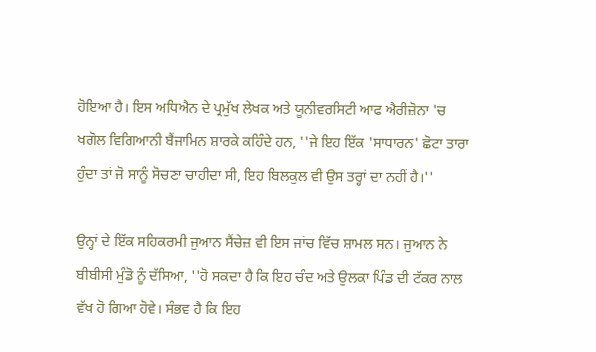ਹੋਇਆ ਹੈ। ਇਸ ਅਧਿਐਨ ਦੇ ਪ੍ਰਮੁੱਖ ਲੇਖਕ ਅਤੇ ਯੂਨੀਵਰਸਿਟੀ ਆਫ ਐਰੀਜ਼ੋਨਾ 'ਚ ਖਗੋਲ ਵਿਗਿਆਨੀ ਬੈਂਜਾਮਿਨ ਸ਼ਾਰਕੇ ਕਹਿੰਦੇ ਹਨ, ''ਜੇ ਇਹ ਇੱਕ 'ਸਾਧਾਰਨ' ਛੋਟਾ ਤਾਰਾ ਹੁੰਦਾ ਤਾਂ ਜੋ ਸਾਨੂੰ ਸੋਚਣਾ ਚਾਹੀਦਾ ਸੀ, ਇਹ ਬਿਲਕੁਲ ਵੀ ਉਸ ਤਰ੍ਹਾਂ ਦਾ ਨਹੀਂ ਹੈ।''

ਉਨ੍ਹਾਂ ਦੇ ਇੱਕ ਸਹਿਕਰਮੀ ਜੁਆਨ ਸੈਂਚੇਜ਼ ਵੀ ਇਸ ਜਾਂਚ ਵਿੱਚ ਸ਼ਾਮਲ ਸਨ। ਜੁਆਨ ਨੇ ਬੀਬੀਸੀ ਮੁੰਡੋ ਨੂੰ ਦੱਸਿਆ, ''ਹੋ ਸਕਦਾ ਹੈ ਕਿ ਇਹ ਚੰਦ ਅਤੇ ਉਲਕਾ ਪਿੰਡ ਦੀ ਟੱਕਰ ਨਾਲ ਵੱਖ ਹੋ ਗਿਆ ਹੋਵੇ। ਸੰਭਵ ਹੈ ਕਿ ਇਹ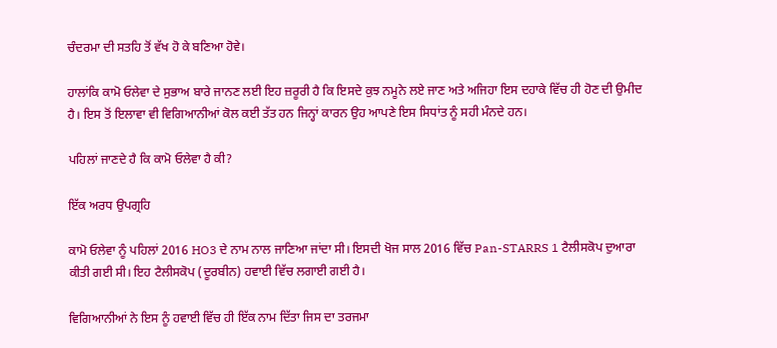ਚੰਦਰਮਾ ਦੀ ਸਤਹਿ ਤੋਂ ਵੱਖ ਹੋ ਕੇ ਬਣਿਆ ਹੋਵੇ।

ਹਾਲਾਂਕਿ ਕਾਮੋ ਓਲੇਵਾ ਦੇ ਸੁਭਾਅ ਬਾਰੇ ਜਾਨਣ ਲਈ ਇਹ ਜ਼ਰੂਰੀ ਹੈ ਕਿ ਇਸਦੇ ਕੁਝ ਨਮੂਨੇ ਲਏ ਜਾਣ ਅਤੇ ਅਜਿਹਾ ਇਸ ਦਹਾਕੇ ਵਿੱਚ ਹੀ ਹੋਣ ਦੀ ਉਮੀਦ ਹੈ। ਇਸ ਤੋਂ ਇਲਾਵਾ ਵੀ ਵਿਗਿਆਨੀਆਂ ਕੋਲ ਕਈ ਤੱਤ ਹਨ ਜਿਨ੍ਹਾਂ ਕਾਰਨ ਉਹ ਆਪਣੇ ਇਸ ਸਿਧਾਂਤ ਨੂੰ ਸਹੀ ਮੰਨਦੇ ਹਨ।

ਪਹਿਲਾਂ ਜਾਣਦੇ ਹੈ ਕਿ ਕਾਮੋ ਓਲੇਵਾ ਹੈ ਕੀ?

ਇੱਕ ਅਰਧ ਉਪਗ੍ਰਹਿ

ਕਾਮੋ ਓਲੇਵਾ ਨੂੰ ਪਹਿਲਾਂ 2016 HO3 ਦੇ ਨਾਮ ਨਾਲ ਜਾਣਿਆ ਜਾਂਦਾ ਸੀ। ਇਸਦੀ ਖੋਜ ਸਾਲ 2016 ਵਿੱਚ Pan-STARRS 1 ਟੈਲੀਸਕੋਪ ਦੁਆਰਾ ਕੀਤੀ ਗਈ ਸੀ। ਇਹ ਟੈਲੀਸਕੋਪ (ਦੂਰਬੀਨ) ਹਵਾਈ ਵਿੱਚ ਲਗਾਈ ਗਈ ਹੈ।

ਵਿਗਿਆਨੀਆਂ ਨੇ ਇਸ ਨੂੰ ਹਵਾਈ ਵਿੱਚ ਹੀ ਇੱਕ ਨਾਮ ਦਿੱਤਾ ਜਿਸ ਦਾ ਤਰਜਮਾ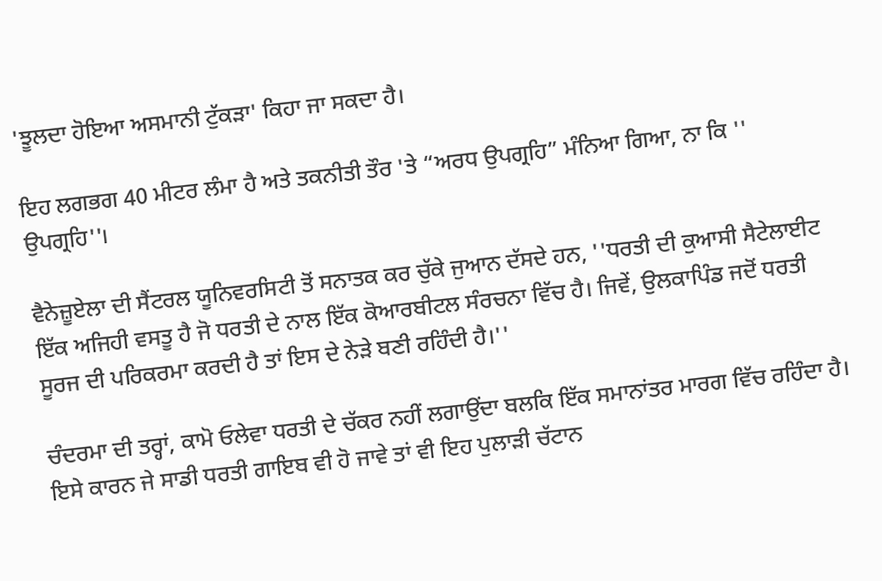'ਝੂਲਦਾ ਹੋਇਆ ਅਸਮਾਨੀ ਟੁੱਕੜਾ' ਕਿਹਾ ਜਾ ਸਕਦਾ ਹੈ।

ਇਹ ਲਗਭਗ 40 ਮੀਟਰ ਲੰਮਾ ਹੈ ਅਤੇ ਤਕਨੀਤੀ ਤੌਰ 'ਤੇ “ਅਰਧ ਉਪਗ੍ਰਹਿ” ਮੰਨਿਆ ਗਿਆ, ਨਾ ਕਿ '' ਉਪਗ੍ਰਹਿ''।

ਵੈਨੇਜ਼ੂਏਲਾ ਦੀ ਸੈਂਟਰਲ ਯੂਨਿਵਰਸਿਟੀ ਤੋਂ ਸਨਾਤਕ ਕਰ ਚੁੱਕੇ ਜੁਆਨ ਦੱਸਦੇ ਹਨ, ''ਧਰਤੀ ਦੀ ਕੁਆਸੀ ਸੈਟੇਲਾਈਟ ਇੱਕ ਅਜਿਹੀ ਵਸਤੂ ਹੈ ਜੋ ਧਰਤੀ ਦੇ ਨਾਲ ਇੱਕ ਕੋਆਰਬੀਟਲ ਸੰਰਚਨਾ ਵਿੱਚ ਹੈ। ਜਿਵੇਂ, ਉਲਕਾਪਿੰਡ ਜਦੋਂ ਧਰਤੀ ਸੂਰਜ ਦੀ ਪਰਿਕਰਮਾ ਕਰਦੀ ਹੈ ਤਾਂ ਇਸ ਦੇ ਨੇੜੇ ਬਣੀ ਰਹਿੰਦੀ ਹੈ।''

ਚੰਦਰਮਾ ਦੀ ਤਰ੍ਹਾਂ, ਕਾਮੋ ਓਲੇਵਾ ਧਰਤੀ ਦੇ ਚੱਕਰ ਨਹੀਂ ਲਗਾਉਂਦਾ ਬਲਕਿ ਇੱਕ ਸਮਾਨਾਂਤਰ ਮਾਰਗ ਵਿੱਚ ਰਹਿੰਦਾ ਹੈ। ਇਸੇ ਕਾਰਨ ਜੇ ਸਾਡੀ ਧਰਤੀ ਗਾਇਬ ਵੀ ਹੋ ਜਾਵੇ ਤਾਂ ਵੀ ਇਹ ਪੁਲਾੜੀ ਚੱਟਾਨ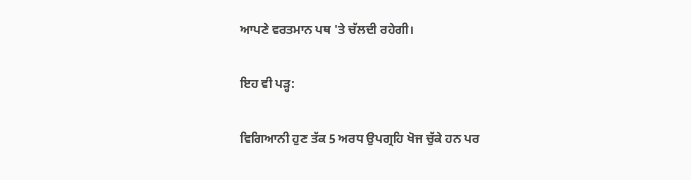ਆਪਣੇ ਵਰਤਮਾਨ ਪਥ 'ਤੇ ਚੱਲਦੀ ਰਹੇਗੀ।

ਇਹ ਵੀ ਪੜ੍ਹ:

ਵਿਗਿਆਨੀ ਹੁਣ ਤੱਕ 5 ਅਰਧ ਉਪਗ੍ਰਹਿ ਖੋਜ ਚੁੱਕੇ ਹਨ ਪਰ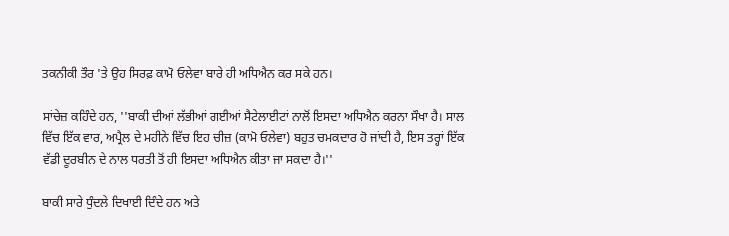ਤਕਨੀਕੀ ਤੌਰ 'ਤੇ ਉਹ ਸਿਰਫ਼ ਕਾਮੋ ਓਲੇਵਾ ਬਾਰੇ ਹੀ ਅਧਿਐਨ ਕਰ ਸਕੇ ਹਨ।

ਸਾਂਚੇਜ਼ ਕਹਿੰਦੇ ਹਨ, ''ਬਾਕੀ ਦੀਆਂ ਲੱਭੀਆਂ ਗਈਆਂ ਸੈਟੇਲਾਈਟਾਂ ਨਾਲੋਂ ਇਸਦਾ ਅਧਿਐਨ ਕਰਨਾ ਸੌਖਾ ਹੈ। ਸਾਲ ਵਿੱਚ ਇੱਕ ਵਾਰ, ਅਪ੍ਰੈਲ ਦੇ ਮਹੀਨੇ ਵਿੱਚ ਇਹ ਚੀਜ਼ (ਕਾਮੋ ਓਲੇਵਾ) ਬਹੁਤ ਚਮਕਦਾਰ ਹੋ ਜਾਂਦੀ ਹੈ, ਇਸ ਤਰ੍ਹਾਂ ਇੱਕ ਵੱਡੀ ਦੂਰਬੀਨ ਦੇ ਨਾਲ ਧਰਤੀ ਤੋਂ ਹੀ ਇਸਦਾ ਅਧਿਐਨ ਕੀਤਾ ਜਾ ਸਕਦਾ ਹੈ।''

ਬਾਕੀ ਸਾਰੇ ਧੁੰਦਲੇ ਦਿਖਾਈ ਦਿੰਦੇ ਹਨ ਅਤੇ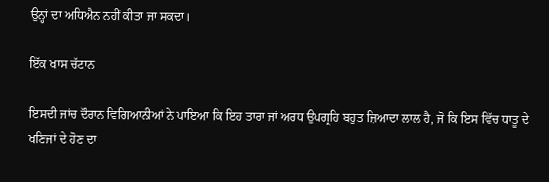ਉਨ੍ਹਾਂ ਦਾ ਅਧਿਐਨ ਨਹੀਂ ਕੀਤਾ ਜਾ ਸਕਦਾ।

ਇੱਕ ਖਾਸ ਚੱਟਾਨ

ਇਸਦੀ ਜਾਂਚ ਦੌਰਾਨ ਵਿਗਿਆਨੀਆਂ ਨੇ ਪਾਇਆ ਕਿ ਇਹ ਤਾਰਾ ਜਾਂ ਅਰਧ ਉਪਗ੍ਰਹਿ ਬਹੁਤ ਜ਼ਿਆਦਾ ਲਾਲ ਹੈ, ਜੋ ਕਿ ਇਸ ਵਿੱਚ ਧਾਤੂ ਦੇ ਖਣਿਜਾਂ ਦੇ ਹੋਣ ਦਾ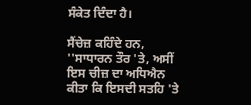ਸੰਕੇਤ ਦਿੰਦਾ ਹੈ।

ਸੈਂਚੇਜ਼ ਕਹਿੰਦੇ ਹਨ, ''ਸਾਧਾਰਨ ਤੌਰ 'ਤੇ, ਅਸੀਂ ਇਸ ਚੀਜ਼ ਦਾ ਅਧਿਐਨ ਕੀਤਾ ਕਿ ਇਸਦੀ ਸਤਹਿ 'ਤੇ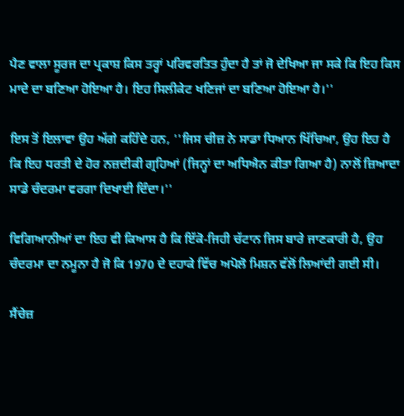ਪੈਣ ਵਾਲਾ ਸੂਰਜ ਦਾ ਪ੍ਰਕਾਸ਼ ਕਿਸ ਤਰ੍ਹਾਂ ਪਰਿਵਰਤਿਤ ਹੁੰਦਾ ਹੈ ਤਾਂ ਜੋ ਦੇਖਿਆ ਜਾ ਸਕੇ ਕਿ ਇਹ ਕਿਸ ਮਾਦੇ ਦਾ ਬਣਿਆ ਹੋਇਆ ਹੈ। ਇਹ ਸਿਲੀਕੇਟ ਖਣਿਜਾਂ ਦਾ ਬਣਿਆ ਹੋਇਆ ਹੈ।''

ਇਸ ਤੋਂ ਇਲਾਵਾ ਉਹ ਅੱਗੇ ਕਹਿੰਦੇ ਹਨ, ''ਜਿਸ ਚੀਜ਼ ਨੇ ਸਾਡਾ ਧਿਆਨ ਖਿੱਚਿਆ, ਉਹ ਇਹ ਹੈ ਕਿ ਇਹ ਧਰਤੀ ਦੇ ਹੋਰ ਨਜ਼ਦੀਕੀ ਗ੍ਰਹਿਆਂ (ਜਿਨ੍ਹਾਂ ਦਾ ਅਧਿਐਨ ਕੀਤਾ ਗਿਆ ਹੈ) ਨਾਲੋਂ ਜ਼ਿਆਦਾ ਸਾਡੇ ਚੰਦਰਮਾ ਵਰਗਾ ਦਿਖਾਈ ਦਿੰਦਾ।''

ਵਿਗਿਆਨੀਆਂ ਦਾ ਇਹ ਵੀ ਕਿਆਸ ਹੈ ਕਿ ਇੱਕੋ-ਜਿਹੀ ਚੱਟਾਨ ਜਿਸ ਬਾਰੇ ਜਾਣਕਾਰੀ ਹੈ, ਉਹ ਚੰਦਰਮਾ ਦਾ ਨਮੂਨਾ ਹੈ ਜੋ ਕਿ 1970 ਦੇ ਦਹਾਕੇ ਵਿੱਚ ਅਪੋਲੋ ਮਿਸ਼ਨ ਵੱਲੋਂ ਲਿਆਂਦੀ ਗਈ ਸੀ।

ਸੈਂਚੇਜ਼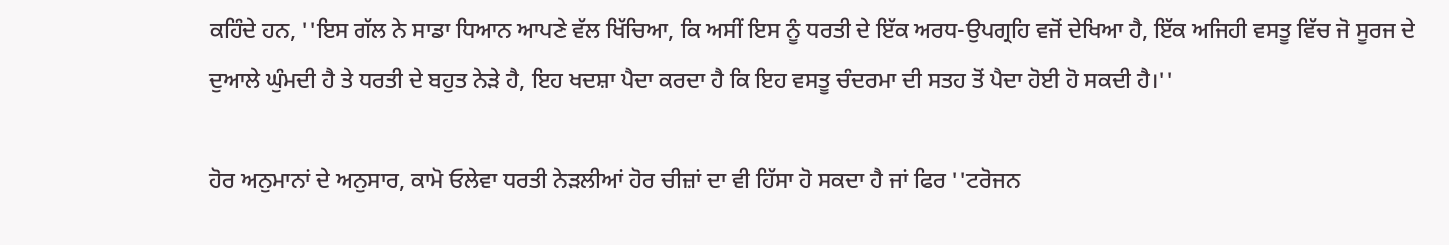ਕਹਿੰਦੇ ਹਨ, ''ਇਸ ਗੱਲ ਨੇ ਸਾਡਾ ਧਿਆਨ ਆਪਣੇ ਵੱਲ ਖਿੱਚਿਆ, ਕਿ ਅਸੀਂ ਇਸ ਨੂੰ ਧਰਤੀ ਦੇ ਇੱਕ ਅਰਧ-ਉਪਗ੍ਰਹਿ ਵਜੋਂ ਦੇਖਿਆ ਹੈ, ਇੱਕ ਅਜਿਹੀ ਵਸਤੂ ਵਿੱਚ ਜੋ ਸੂਰਜ ਦੇ ਦੁਆਲੇ ਘੁੰਮਦੀ ਹੈ ਤੇ ਧਰਤੀ ਦੇ ਬਹੁਤ ਨੇੜੇ ਹੈ, ਇਹ ਖਦਸ਼ਾ ਪੈਦਾ ਕਰਦਾ ਹੈ ਕਿ ਇਹ ਵਸਤੂ ਚੰਦਰਮਾ ਦੀ ਸਤਹ ਤੋਂ ਪੈਦਾ ਹੋਈ ਹੋ ਸਕਦੀ ਹੈ।''

ਹੋਰ ਅਨੁਮਾਨਾਂ ਦੇ ਅਨੁਸਾਰ, ਕਾਮੋ ਓਲੇਵਾ ਧਰਤੀ ਨੇੜਲੀਆਂ ਹੋਰ ਚੀਜ਼ਾਂ ਦਾ ਵੀ ਹਿੱਸਾ ਹੋ ਸਕਦਾ ਹੈ ਜਾਂ ਫਿਰ ''ਟਰੋਜਨ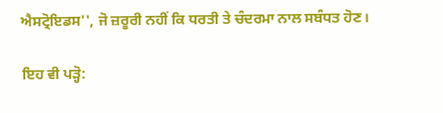ਐਸਟ੍ਰੋਇਡਸ'', ਜੋ ਜ਼ਰੂਰੀ ਨਹੀਂ ਕਿ ਧਰਤੀ ਤੇ ਚੰਦਰਮਾ ਨਾਲ ਸਬੰਧਤ ਹੋਣ।

ਇਹ ਵੀ ਪੜ੍ਹੋ: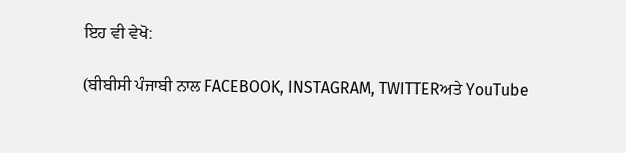ਇਹ ਵੀ ਵੇਖੋ:

(ਬੀਬੀਸੀ ਪੰਜਾਬੀ ਨਾਲ FACEBOOK, INSTAGRAM, TWITTERਅਤੇ YouTube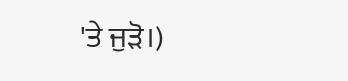'ਤੇ ਜੁੜੋ।)